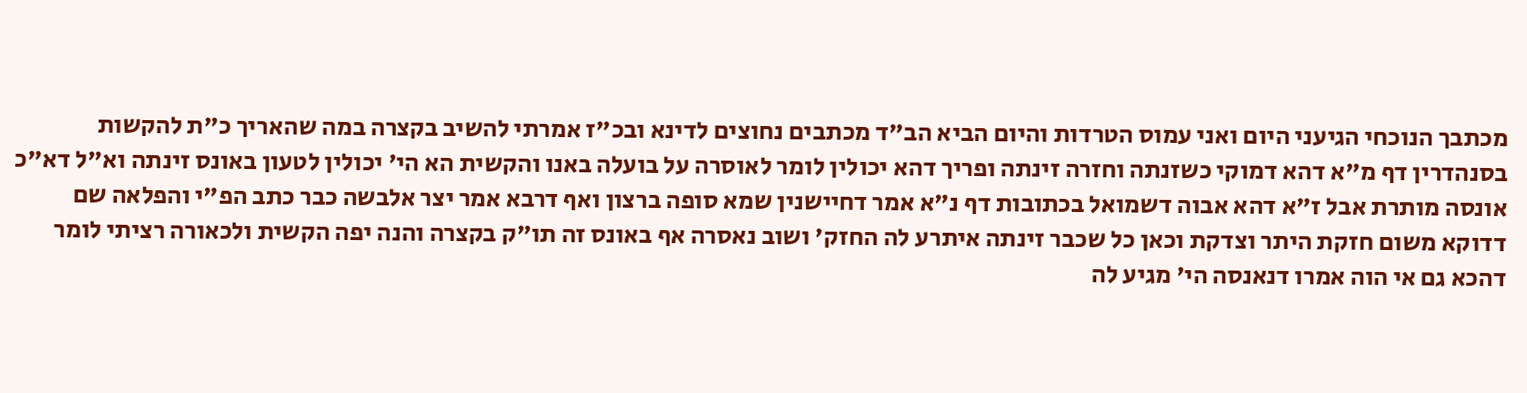מכתבך הנוכחי הגיעני היום ואני עמוס הטרדות והיום הביא הב"ד מכתבים נחוצים לדינא ובכ"ז אמרתי להשיב בקצרה במה שהאריך כ"ת להקשות בסנהדרין דף מ"א דהא דמוקי כשזנתה וחזרה זינתה ופריך דהא יכולין לומר לאוסרה על בועלה באנו והקשית הא הי' יכולין לטעון באונס זינתה וא"ל דא"כ אונסה מותרת אבל ז"א דהא אבוה דשמואל בכתובות דף נ"א אמר דחיישנין שמא סופה ברצון ואף דרבא אמר יצר אלבשה כבר כתב הפ"י והפלאה שם דדוקא משום חזקת היתר וצדקת וכאן כל שכבר זינתה איתרע לה החזק' ושוב נאסרה אף באונס זה תו"ק בקצרה והנה יפה הקשית ולכאורה רציתי לומר דהכא גם אי הוה אמרו דנאנסה הי' מגיע לה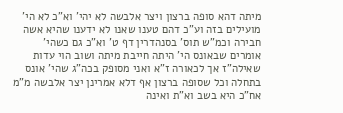מיתה דהא סופה ברצון ויצר אלבשה לא יהי' וא"כ לא הי' מועילים בזה וע"כ דהם טענו שאנו לא ידענו שהיא אשה חבירה וכמ"ש תוס' בסנהדרין דף ט' וא"כ גם כשהי' אומרים שבאונס הי' היתה חייבת מיתה ושוב הוי עדות שאילה"ז אך לכאורה ז"א ואני מסופק בכה"ג שהי' אונס בתחלה וכל שסופה ברצון אף דלא אמרינן יצר אלבשה מ"מ אח"כ היא בשב וא"ת ואינה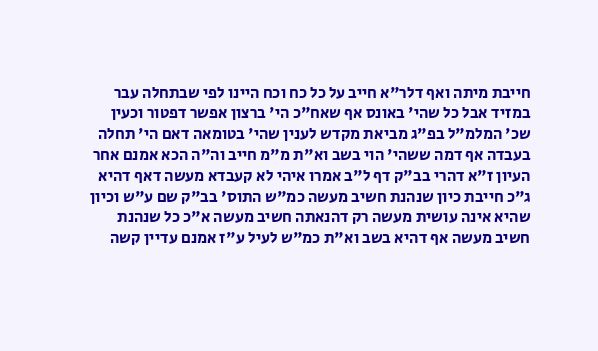חייבת מיתה ואף דלר"א חייב על כל כח וכח היינו לפי שבתחלה עבר במזיד אבל כל שהי' באונס אף שאח"כ הי' ברצון אפשר דפטור וכעין שכ' המלמ"ל בפ"ג מביאת מקדש לענין שהי' בטומאה דאם הי' תחלה בעבדה אף דמה ששהי' הוי בשב וא"ת מ"מ חייב וה"ה הכא אמנם אחר העיון ז"א דהרי בב"ק דף ל"ב אמרו איהי לא קעבדא מעשה דאף דהיא ג"כ חייבת כיון שנהנת חשיב מעשה כמ"ש התוס' בב"ק שם ע"ש וכיון שהיא אינה עושית מעשה רק דהנאתה חשיב מעשה א"כ כל שנהנת חשיב מעשה אף דהיא בשב וא"ת כמ"ש לעיל ע"ז אמנם עדיין קשה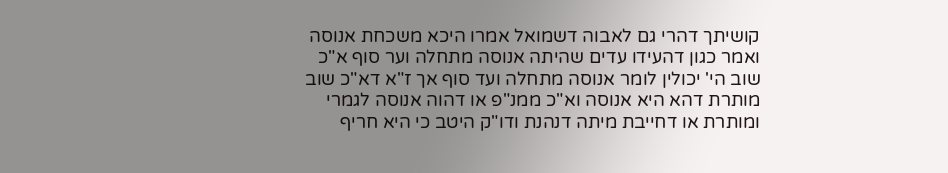קושיתך דהרי גם לאבוה דשמואל אמרו היכא משכחת אנוסה ואמר כגון דהעידו עדים שהיתה אנוסה מתחלה וער סוף א"כ שוב הי' יכולין לומר אנוסה מתחלה ועד סוף אך ז"א דא"כ שוב מותרת דהא היא אנוסה וא"כ ממנ"פ או דהוה אנוסה לגמרי ומותרת או דחייבת מיתה דנהנת ודו"ק היטב כי היא חריף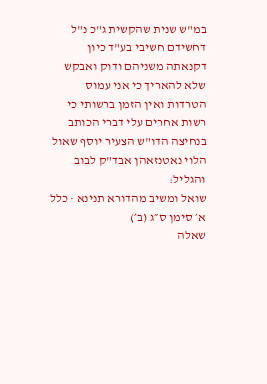במ"ש שנית שהקשית ג"כ נ"ל דחשידם חשיבי בע"ד כיון דקנאתה משניהם ודוק ואבקש שלא להאריך כי אני עמוס הטרדות ואין הזמן ברשותי כי רשות אחרים עלי דברי הכותב בנחיצה הדו"ש הצעיר יוסף שאול הלוי נאטנזאהן אבד"ק לבוב והגליל:
שואל ומשיב מהדורא תנינא · כלל א׳ סימן ס״ג (ב׳)
שאלה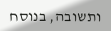ותשובה, בנוסח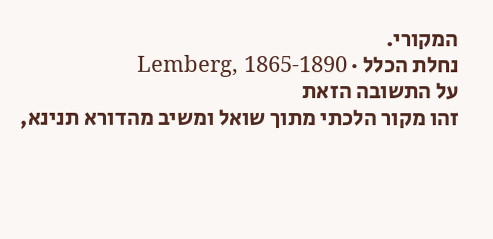המקורי.
נחלת הכלל · Lemberg, 1865-1890
על התשובה הזאת
זהו מקור הלכתי מתוך שואל ומשיב מהדורא תנינא,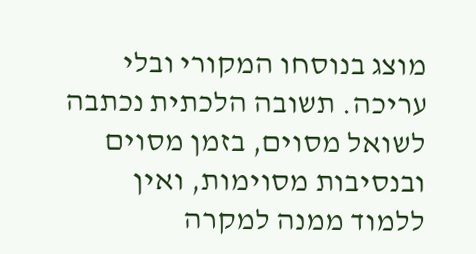מוצג בנוסחו המקורי ובלי עריכה. תשובה הלכתית נכתבה לשואל מסוים, בזמן מסוים ובנסיבות מסוימות, ואין ללמוד ממנה למקרה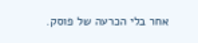אחר בלי הכרעה של פוסק.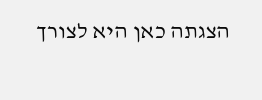הצגתה כאן היא לצורך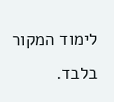לימוד המקור בלבד.